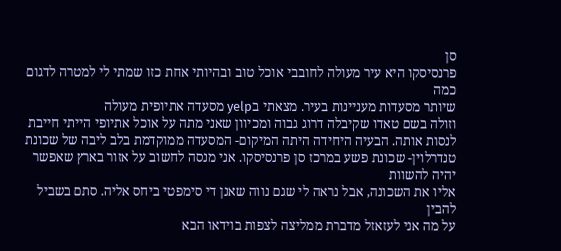סן
פרנסיסקו היא עיר מעולה לחובבי אוכל טוב ובהיותי אחת כזו שמתי לי למטרה לדגום כמה
שיותר מסעדות מעניינות בעיר. מצאתי בyelp מסעדה אתיופית מעולה
וזולה בשם טאדו שקיבלה דרוג גבוה ומכיוון שאני מתה על אוכל אתיופי הייתי חייבת
לנסות אותה. הבעיה היחידה היתה המיקום- המסעדה ממוקדמת בלב ליבה של שכונת
טנדרלוין- שכונת פשע במרכז סן פרנסיסקו. אני מנסה לחשוב על אזור בארץ שאפשר יהיה להשוות
אליו את השכונה, אבל נראה לי שגם נווה שאנן די סימפטי ביחס אליה. סתם בשביל להבין
על מה אני לעזאזל מדברת ממליצה לצפות בוידאו הבא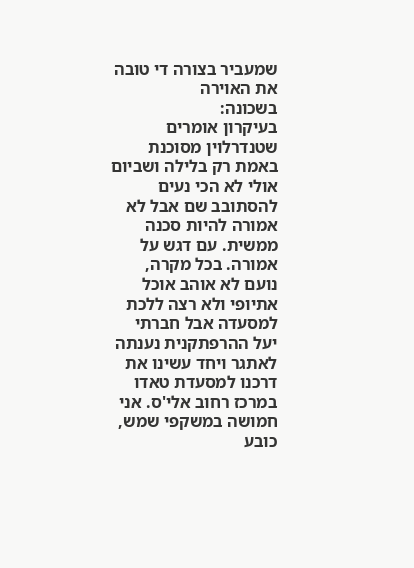שמעביר בצורה די טובה את האוירה
בשכונה:
בעיקרון אומרים שטנדרלוין מסוכנת באמת רק בלילה ושביום אולי לא הכי נעים להסתובב שם אבל לא אמורה להיות סכנה ממשית. עם דגש על אמורה. בכל מקרה, נועם לא אוהב אוכל אתיופי ולא רצה ללכת למסעדה אבל חברתי יעל ההרפתקנית נענתה לאתגר ויחד עשינו את דרכנו למסעדת טאדו במרכז רחוב אלי'ס. אני חמושה במשקפי שמש, כובע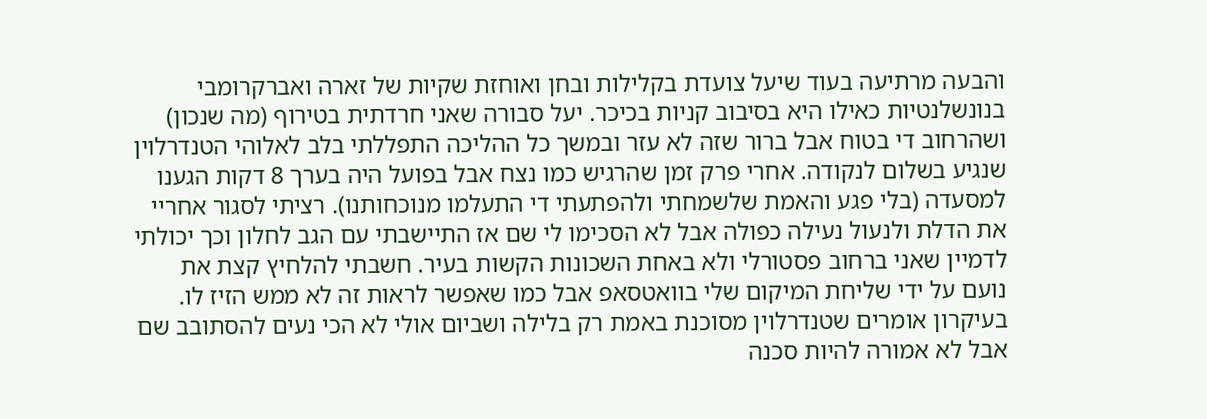והבעה מרתיעה בעוד שיעל צועדת בקלילות ובחן ואוחזת שקיות של זארה ואברקרומבי בנונשלנטיות כאילו היא בסיבוב קניות בכיכר. יעל סבורה שאני חרדתית בטירוף (מה שנכון) ושהרחוב די בטוח אבל ברור שזה לא עזר ובמשך כל ההליכה התפללתי בלב לאלוהי הטנדרלוין שנגיע בשלום לנקודה. אחרי פרק זמן שהרגיש כמו נצח אבל בפועל היה בערך 8 דקות הגענו למסעדה (בלי פגע והאמת שלשמחתי ולהפתעתי די התעלמו מנוכחותנו). רציתי לסגור אחריי את הדלת ולנעול נעילה כפולה אבל לא הסכימו לי שם אז התיישבתי עם הגב לחלון וכך יכולתי לדמיין שאני ברחוב פסטורלי ולא באחת השכונות הקשות בעיר. חשבתי להלחיץ קצת את נועם על ידי שליחת המיקום שלי בוואטסאפ אבל כמו שאפשר לראות זה לא ממש הזיז לו.
בעיקרון אומרים שטנדרלוין מסוכנת באמת רק בלילה ושביום אולי לא הכי נעים להסתובב שם אבל לא אמורה להיות סכנה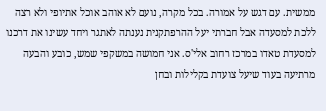ממשית. עם דגש על אמורה. בכל מקרה, נועם לא אוהב אוכל אתיופי ולא רצה ללכת למסעדה אבל חברתי יעל ההרפתקנית נענתה לאתגר ויחד עשינו את דרכנו למסעדת טאדו במרכז רחוב אלי'ס. אני חמושה במשקפי שמש, כובע והבעה מרתיעה בעוד שיעל צועדת בקלילות ובחן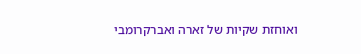ואוחזת שקיות של זארה ואברקרומבי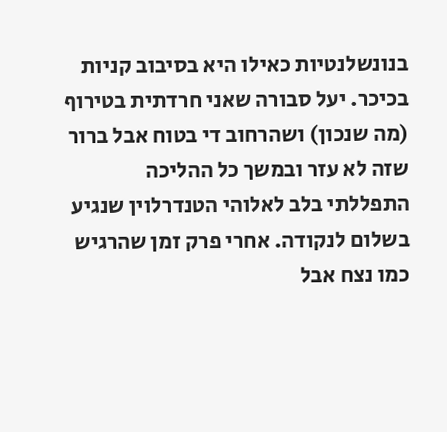בנונשלנטיות כאילו היא בסיבוב קניות בכיכר. יעל סבורה שאני חרדתית בטירוף (מה שנכון) ושהרחוב די בטוח אבל ברור שזה לא עזר ובמשך כל ההליכה התפללתי בלב לאלוהי הטנדרלוין שנגיע בשלום לנקודה. אחרי פרק זמן שהרגיש כמו נצח אבל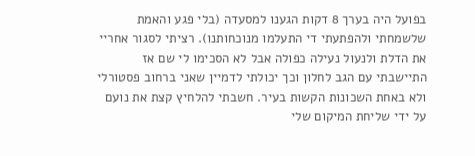בפועל היה בערך 8 דקות הגענו למסעדה (בלי פגע והאמת שלשמחתי ולהפתעתי די התעלמו מנוכחותנו). רציתי לסגור אחריי את הדלת ולנעול נעילה כפולה אבל לא הסכימו לי שם אז התיישבתי עם הגב לחלון וכך יכולתי לדמיין שאני ברחוב פסטורלי ולא באחת השכונות הקשות בעיר. חשבתי להלחיץ קצת את נועם על ידי שליחת המיקום שלי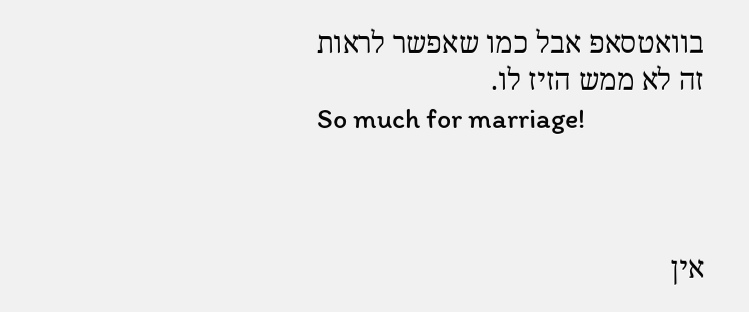בוואטסאפ אבל כמו שאפשר לראות זה לא ממש הזיז לו.
So much for marriage!



אין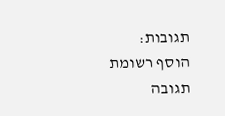תגובות:
הוסף רשומת תגובה